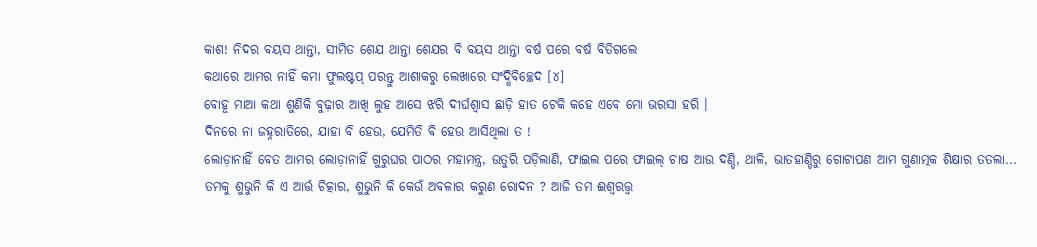କାଶ! ନିଦର ବୟସ ଥାନ୍ତା, ସୀମିତ ଶେଯ ଥାନ୍ତା ଶେଯର ବି ବୟସ ଥାନ୍ତା ବର୍ଷ ପରେ ବର୍ଷ ବିତିଗଲେ
କଥାରେ ଆମର ନାହିଁ କମା ଫୁଲଷ୍ଟପ୍ ପରନ୍ତୁ ଆଶାକରୁ ଲେଖାରେ ସଂଦ୍ଧିବିଚ୍ଛେଦ [୪]
ବୋହୂ ମାଆ କଥା ଶୁଣିକି ବୁଢ଼ାର ଆଖି ଲୁହ ଆସେ ଝରି ଦୀର୍ଘଶ୍ୱାସ ଛାଡ଼ି ହାତ ଟେକି କହେ ଏବେ ମୋ ଭରସା ହରି ।
ଦିନରେ ନା ଜହ୍ନରାତିରେ, ଯାହା ବି ହେଉ, ଯେମିତି ବି ହେଉ ଆସିଥିଲା ତ !
ଲୋଡ଼ାନାହିଁ ବେତ ଆମର ଲୋଡ଼ାନାହିଁ ଗୁରୁଘର ପାଠର ମହାମନ୍ତ୍ର, ଉତୁରି ପଡ଼ିଲାଣି, ଫାଇଲ ପରେ ଫାଇଲ୍ ଚାଷ ଆଉ ଦଣ୍ଡି, ଥାଳି, ଭାତହାଣ୍ଡିରୁ ଗୋଟାପଣ ଆମ ଗୁଣାତ୍ମକ ଶିକ୍ଷାର ତତଲା...
ତମକୁ ଶୁଭୁନି କି ଏ ଆର୍ତ୍ତ ଚିତ୍କାର, ଶୁଭୁନି କି କେଉଁ ଅବଳାର କରୁଣ ରୋଦନ ? ଆଜି ତମ ଈଶ୍ୱରତ୍ତ୍ୱ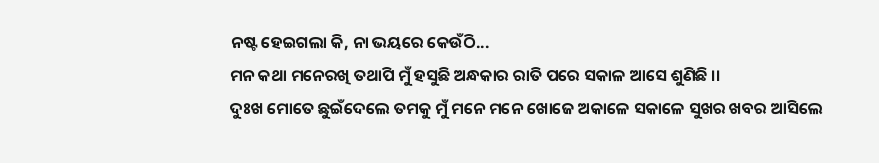ନଷ୍ଟ ହେଇଗଲା କି, ନା ଭୟରେ କେଉଁଠି...
ମନ କଥା ମନେରଖି ତଥାପି ମୁଁ ହସୁଛି ଅନ୍ଧକାର ରାତି ପରେ ସକାଳ ଆସେ ଶୁଣିଛି ।।
ଦୁଃଖ ମୋତେ ଛୁଇଁଦେଲେ ତମକୁ ମୁଁ ମନେ ମନେ ଖୋଜେ ଅକାଳେ ସକାଳେ ସୁଖର ଖବର ଆସିଲେ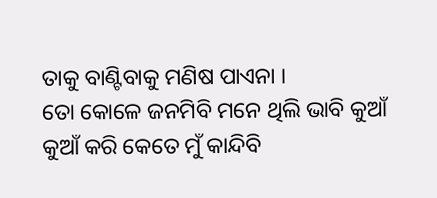ତାକୁ ବାଣ୍ଟିବାକୁ ମଣିଷ ପାଏନା ।
ତୋ କୋଳେ ଜନମିବି ମନେ ଥିଲି ଭାବି କୁଆଁ କୁଆଁ କରି କେତେ ମୁଁ କାନ୍ଦିବି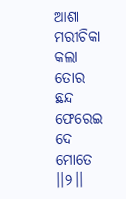ଆଶା ମରୀଚିକା କଲା ତୋର ଛନ୍ଦ ଫେରେଇ ଦେ ମୋତେ ।।୨।।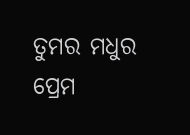ତୁମର ମଧୁର ପ୍ରେମ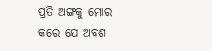ପ୍ରତି ଅଙ୍ଗକୁ ମୋର କରେ ଯେ ଅବଶ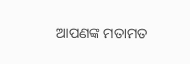ଆପଣଙ୍କ ମତାମତ